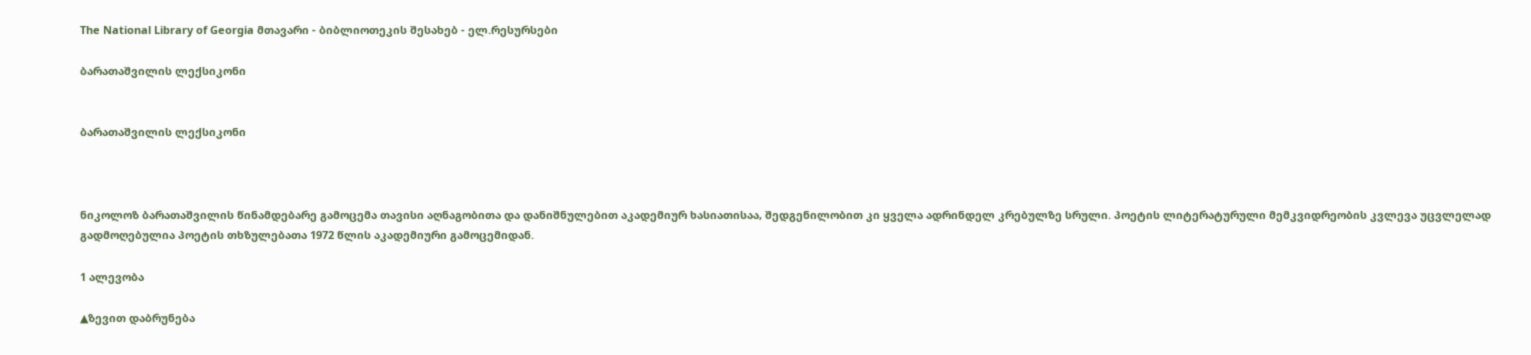The National Library of Georgia მთავარი - ბიბლიოთეკის შესახებ - ელ.რესურსები

ბარათაშვილის ლექსიკონი


ბარათაშვილის ლექსიკონი



ნიკოლოზ ბარათაშვილის წინამდებარე გამოცემა თავისი აღნაგობითა და დანიშნულებით აკადემიურ ხასიათისაა, შედგენილობით კი ყველა ადრინდელ კრებულზე სრული. პოეტის ლიტერატურული მემკვიდრეობის კვლევა უცვლელად გადმოღებულია პოეტის თხზულებათა 1972 წლის აკადემიური გამოცემიდან.

1 ალევობა

▲ზევით დაბრუნება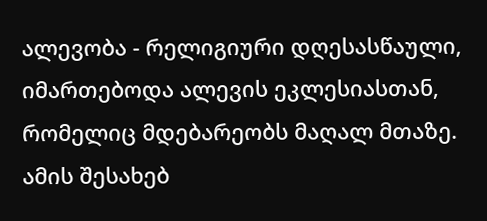ალევობა - რელიგიური დღესასწაული, იმართებოდა ალევის ეკლესიასთან, რომელიც მდებარეობს მაღალ მთაზე. ამის შესახებ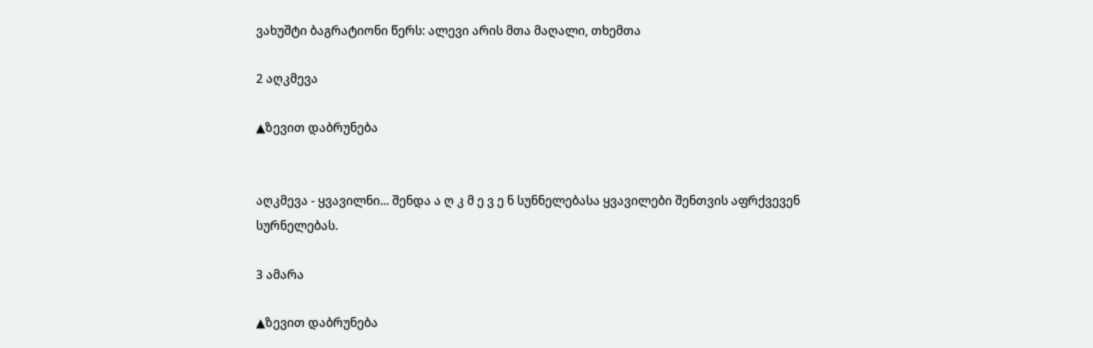ვახუშტი ბაგრატიონი წერს: ალევი არის მთა მაღალი, თხემთა

2 აღკმევა

▲ზევით დაბრუნება


აღკმევა - ყვავილნი... შენდა ა ღ კ მ ე ვ ე ნ სუნნელებასა ყვავილები შენთვის აფრქვევენ სურნელებას.

3 ამარა

▲ზევით დაბრუნება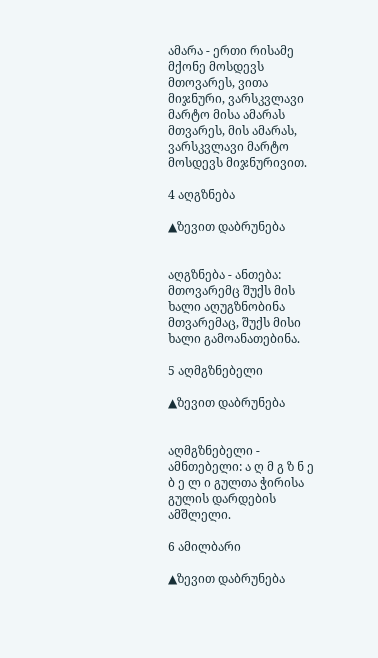ამარა - ერთი რისამე მქონე მოსდევს მთოვარეს, ვითა მიჯნური, ვარსკვლავი მარტო მისა ამარას მთვარეს, მის ამარას, ვარსკვლავი მარტო მოსდევს მიჯნურივით.

4 აღგზნება

▲ზევით დაბრუნება


აღგზნება - ანთება: მთოვარემც შუქს მის ხალი აღუგზნობინა მთვარემაც, შუქს მისი ხალი გამოანათებინა.

5 აღმგზნებელი

▲ზევით დაბრუნება


აღმგზნებელი - ამნთებელი: ა ღ მ გ ზ ნ ე ბ ე ლ ი გულთა ჭირისა გულის დარდების ამშლელი.

6 ამილბარი

▲ზევით დაბრუნება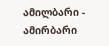ამილბარი - ამირბარი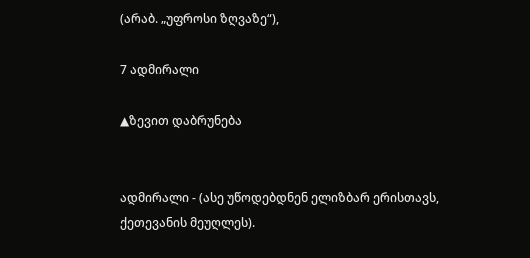(არაბ. „უფროსი ზღვაზე“),

7 ადმირალი

▲ზევით დაბრუნება


ადმირალი - (ასე უწოდებდნენ ელიზბარ ერისთავს, ქეთევანის მეუღლეს).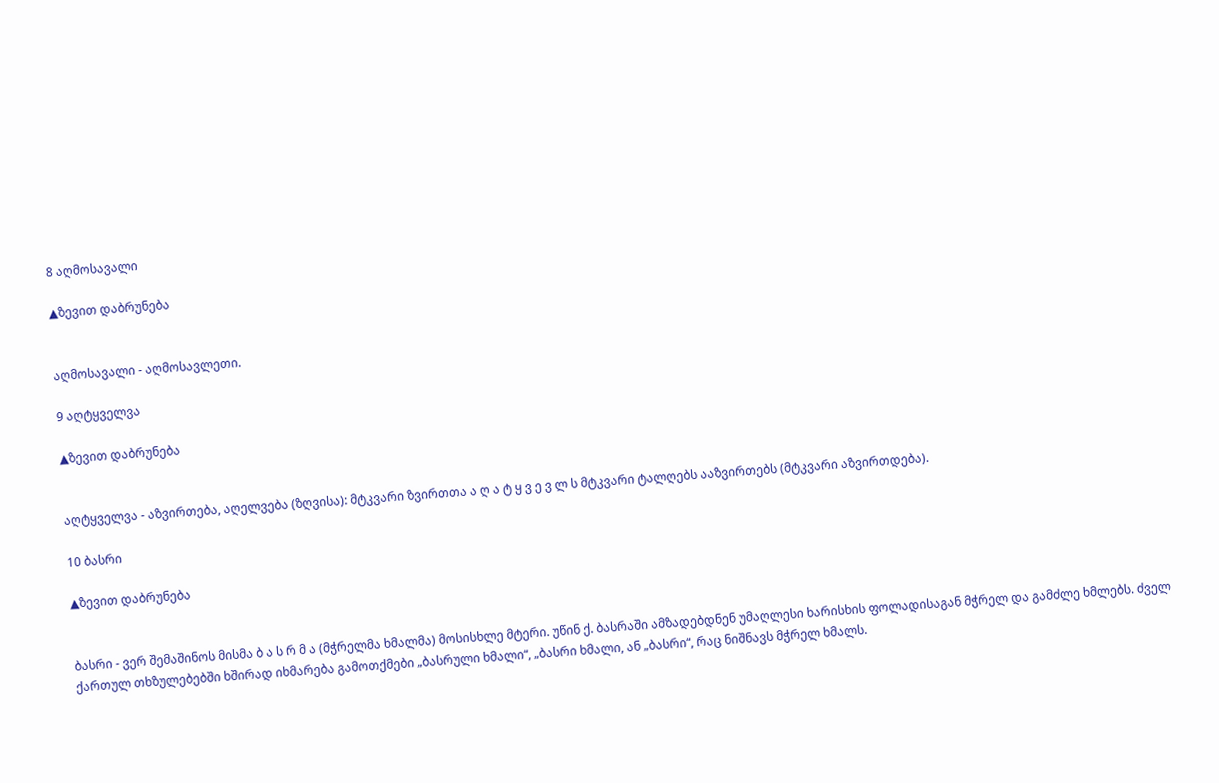8 აღმოსავალი

▲ზევით დაბრუნება


აღმოსავალი - აღმოსავლეთი.

9 აღტყველვა

▲ზევით დაბრუნება


აღტყველვა - აზვირთება, აღელვება (ზღვისა): მტკვარი ზვირთთა ა ღ ა ტ ყ ვ ე ვ ლ ს მტკვარი ტალღებს ააზვირთებს (მტკვარი აზვირთდება).

10 ბასრი

▲ზევით დაბრუნება


ბასრი - ვერ შემაშინოს მისმა ბ ა ს რ მ ა (მჭრელმა ხმალმა) მოსისხლე მტერი. უწინ ქ. ბასრაში ამზადებდნენ უმაღლესი ხარისხის ფოლადისაგან მჭრელ და გამძლე ხმლებს. ძველ ქართულ თხზულებებში ხშირად იხმარება გამოთქმები „ბასრული ხმალი“, „ბასრი ხმალი, ან „ბასრი“, რაც ნიშნავს მჭრელ ხმალს.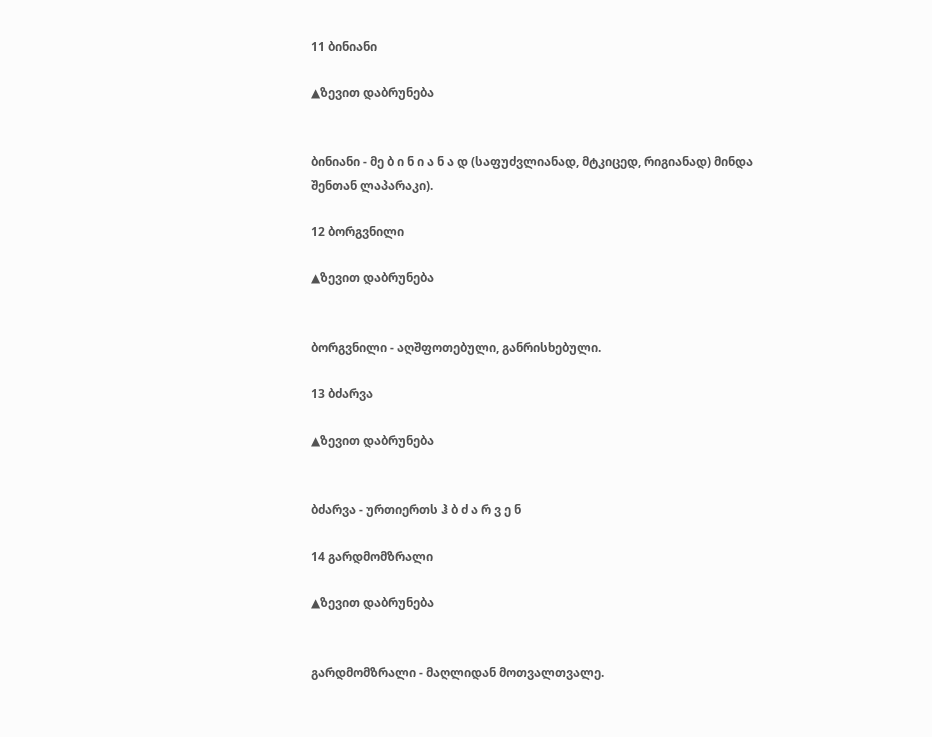11 ბინიანი

▲ზევით დაბრუნება


ბინიანი - მე ბ ი ნ ი ა ნ ა დ (საფუძვლიანად, მტკიცედ, რიგიანად) მინდა შენთან ლაპარაკი).

12 ბორგვნილი

▲ზევით დაბრუნება


ბორგვნილი - აღშფოთებული, განრისხებული.

13 ბძარვა

▲ზევით დაბრუნება


ბძარვა - ურთიერთს ჰ ბ ძ ა რ ვ ე ნ

14 გარდმომზრალი

▲ზევით დაბრუნება


გარდმომზრალი - მაღლიდან მოთვალთვალე.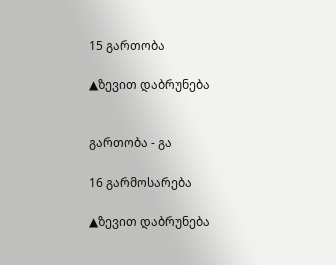15 გართობა

▲ზევით დაბრუნება


გართობა - გა

16 გარმოსარება

▲ზევით დაბრუნება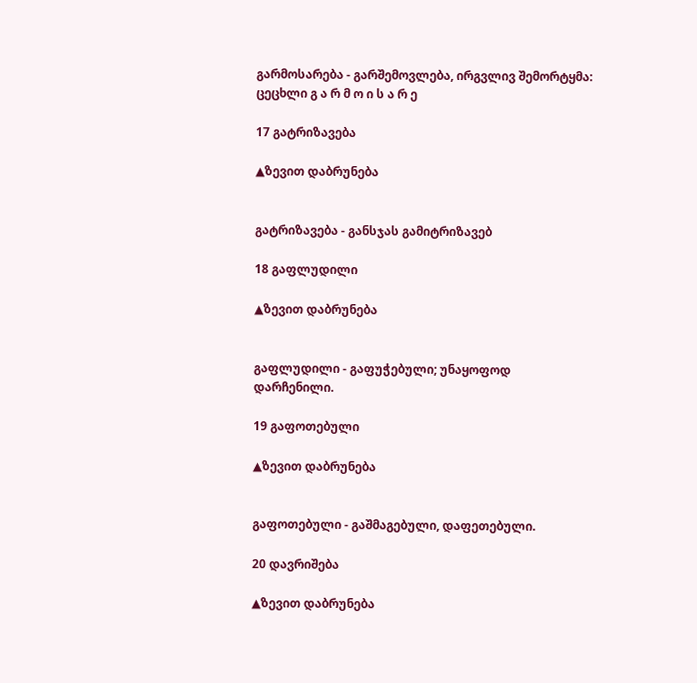გარმოსარება - გარშემოვლება, ირგვლივ შემორტყმა: ცეცხლი გ ა რ მ ო ი ს ა რ ე

17 გატრიზავება

▲ზევით დაბრუნება


გატრიზავება - განსჯას გამიტრიზავებ

18 გაფლუდილი

▲ზევით დაბრუნება


გაფლუდილი - გაფუჭებული; უნაყოფოდ დარჩენილი.

19 გაფოთებული

▲ზევით დაბრუნება


გაფოთებული - გაშმაგებული, დაფეთებული.

20 დავრიშება

▲ზევით დაბრუნება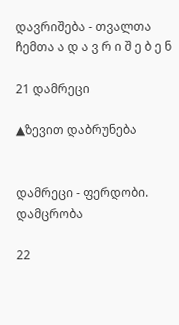დავრიშება - თვალთა ჩემთა ა დ ა ვ რ ი შ ე ბ ე ნ

21 დამრეცი

▲ზევით დაბრუნება


დამრეცი - ფერდობი. დამცრობა

22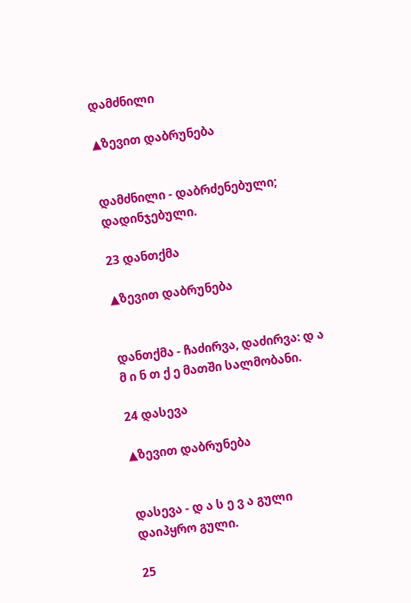დამძნილი

▲ზევით დაბრუნება


დამძნილი - დაბრძენებული; დადინჯებული.

23 დანთქმა

▲ზევით დაბრუნება


დანთქმა - ჩაძირვა, დაძირვა: დ ა მ ი ნ თ ქ ე მათში სალმობანი.

24 დასევა

▲ზევით დაბრუნება


დასევა - დ ა ს ე ვ ა გული დაიპყრო გული.

25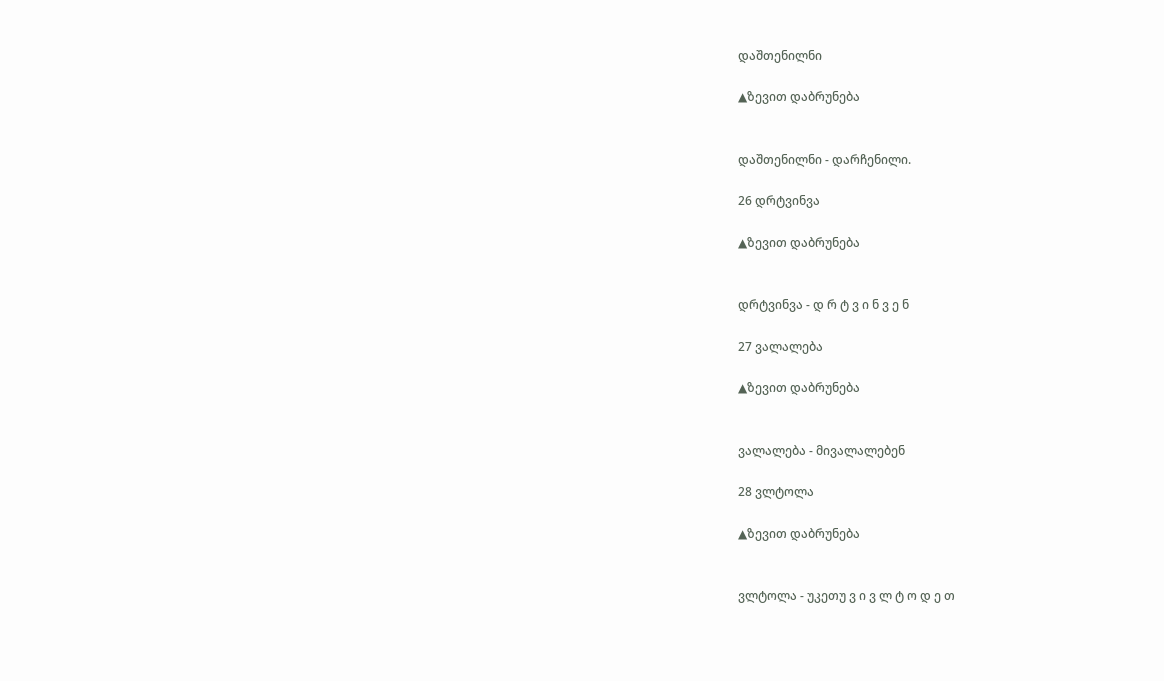დაშთენილნი

▲ზევით დაბრუნება


დაშთენილნი - დარჩენილი.

26 დრტვინვა

▲ზევით დაბრუნება


დრტვინვა - დ რ ტ ვ ი ნ ვ ე ნ

27 ვალალება

▲ზევით დაბრუნება


ვალალება - მივალალებენ

28 ვლტოლა

▲ზევით დაბრუნება


ვლტოლა - უკეთუ ვ ი ვ ლ ტ ო დ ე თ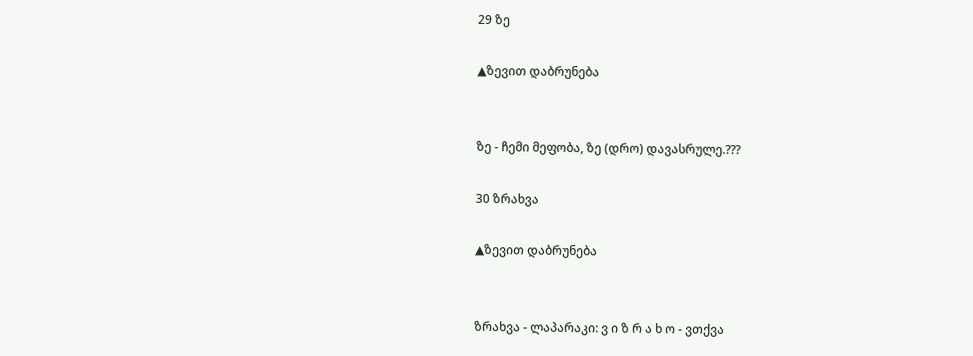29 ზე

▲ზევით დაბრუნება


ზე - ჩემი მეფობა, ზე (დრო) დავასრულე.???

30 ზრახვა

▲ზევით დაბრუნება


ზრახვა - ლაპარაკი: ვ ი ზ რ ა ხ ო - ვთქვა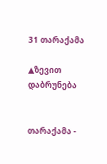31 თარაქამა

▲ზევით დაბრუნება


თარაქამა -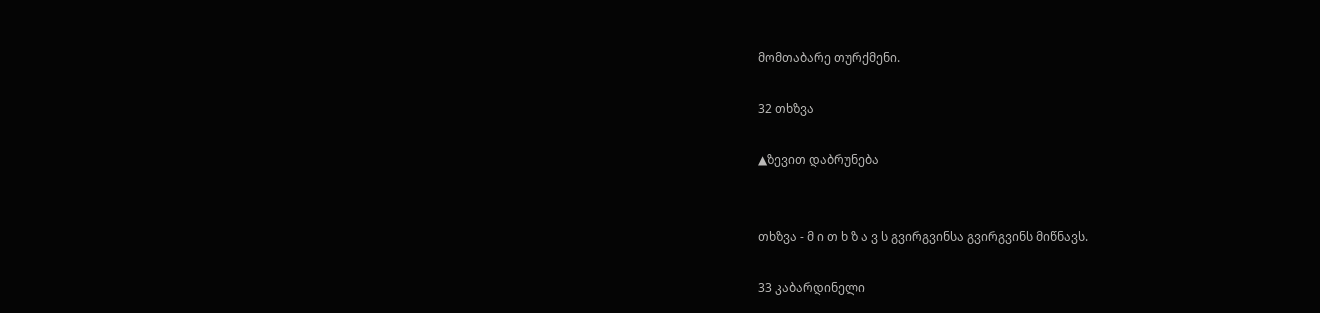მომთაბარე თურქმენი.

32 თხზვა

▲ზევით დაბრუნება


თხზვა - მ ი თ ხ ზ ა ვ ს გვირგვინსა გვირგვინს მიწნავს.

33 კაბარდინელი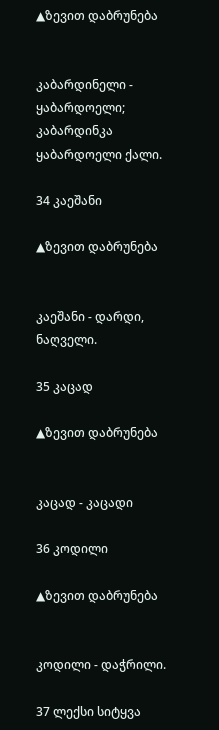▲ზევით დაბრუნება


კაბარდინელი - ყაბარდოელი; კაბარდინკა ყაბარდოელი ქალი.

34 კაეშანი

▲ზევით დაბრუნება


კაეშანი - დარდი, ნაღველი.

35 კაცად

▲ზევით დაბრუნება


კაცად - კაცადი

36 კოდილი

▲ზევით დაბრუნება


კოდილი - დაჭრილი.

37 ლექსი სიტყვა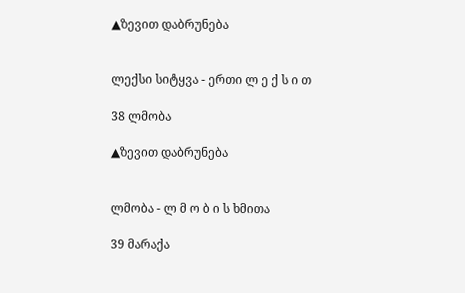▲ზევით დაბრუნება


ლექსი სიტყვა - ერთი ლ ე ქ ს ი თ

38 ლმობა

▲ზევით დაბრუნება


ლმობა - ლ მ ო ბ ი ს ხმითა

39 მარაქა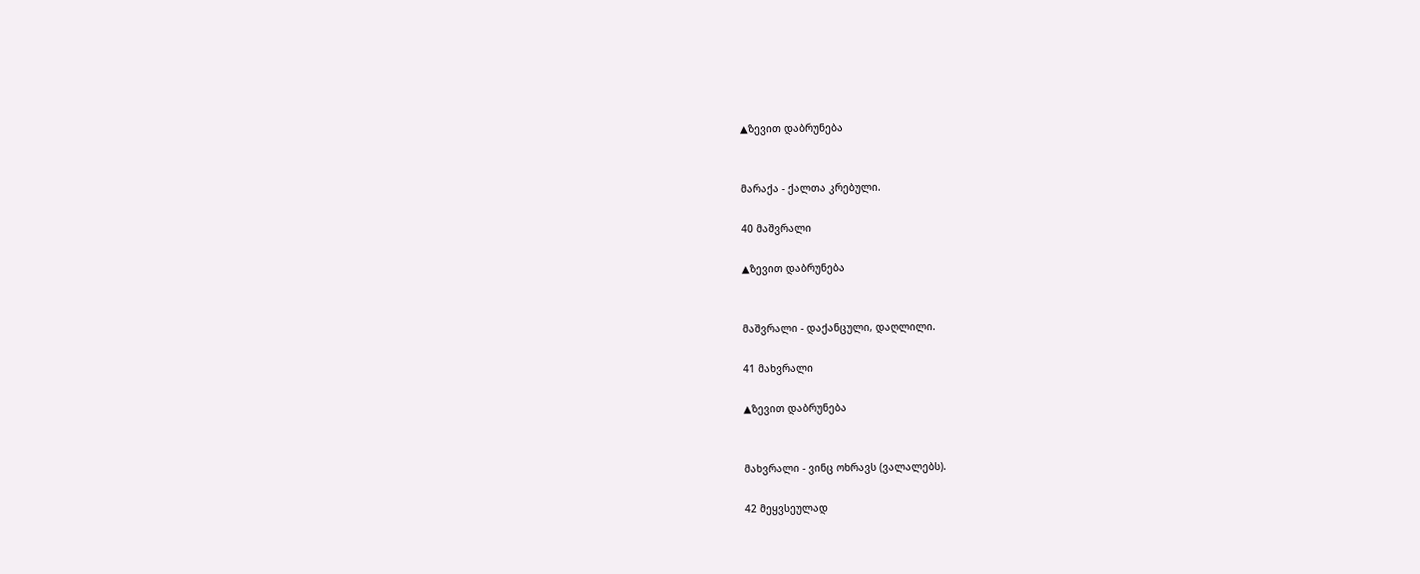▲ზევით დაბრუნება


მარაქა - ქალთა კრებული.

40 მაშვრალი

▲ზევით დაბრუნება


მაშვრალი - დაქანცული, დაღლილი.

41 მახვრალი

▲ზევით დაბრუნება


მახვრალი - ვინც ოხრავს (ვალალებს).

42 მეყვსეულად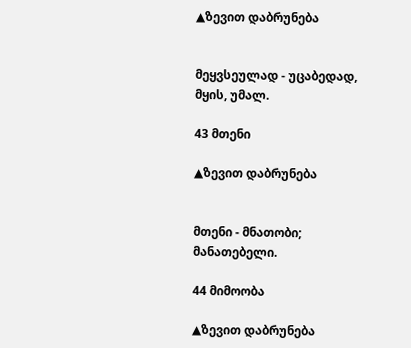▲ზევით დაბრუნება


მეყვსეულად - უცაბედად, მყის, უმალ.

43 მთენი

▲ზევით დაბრუნება


მთენი - მნათობი; მანათებელი.

44 მიმოობა

▲ზევით დაბრუნება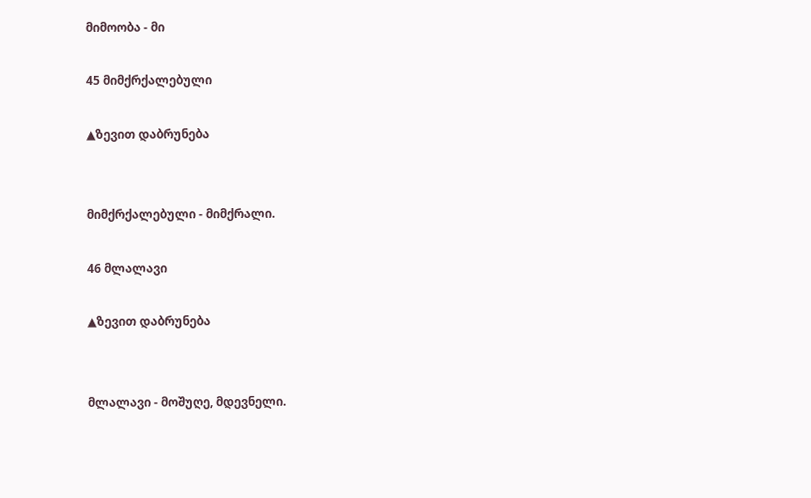მიმოობა - მი

45 მიმქრქალებული

▲ზევით დაბრუნება


მიმქრქალებული - მიმქრალი.

46 მლალავი

▲ზევით დაბრუნება


მლალავი - მოშუღე, მდევნელი.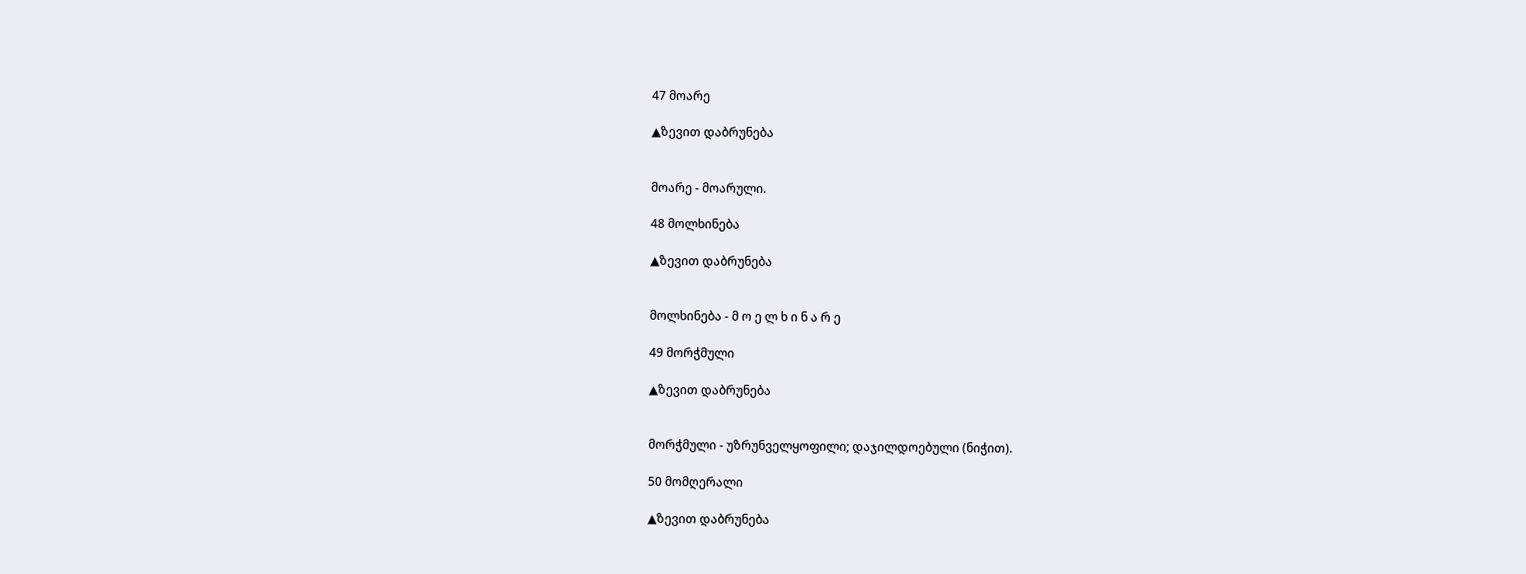47 მოარე

▲ზევით დაბრუნება


მოარე - მოარული.

48 მოლხინება

▲ზევით დაბრუნება


მოლხინება - მ ო ე ლ ხ ი ნ ა რ ე

49 მორჭმული

▲ზევით დაბრუნება


მორჭმული - უზრუნველყოფილი; დაჯილდოებული (ნიჭით).

50 მომღერალი

▲ზევით დაბრუნება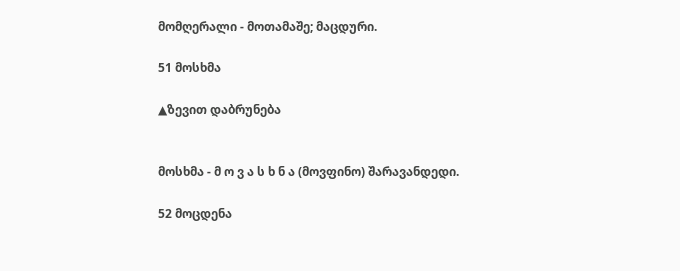მომღერალი - მოთამაშე; მაცდური.

51 მოსხმა

▲ზევით დაბრუნება


მოსხმა - მ ო ვ ა ს ხ ნ ა (მოვფინო) შარავანდედი.

52 მოცდენა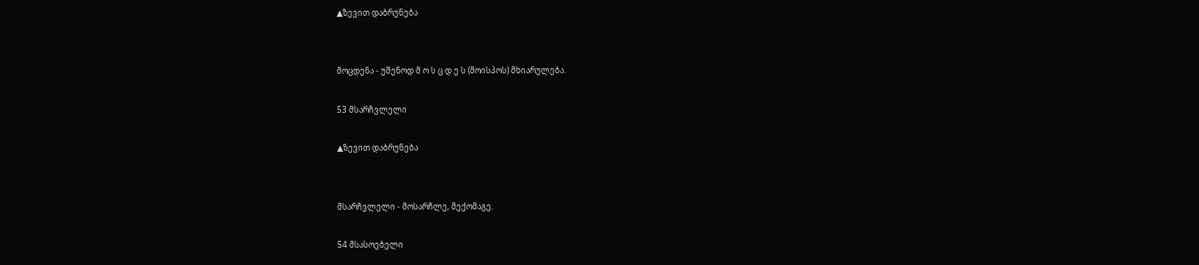▲ზევით დაბრუნება


მოცდენა - უშენოდ მ ო ს ც დ ე ს (მოისპოს) მხიარულება.

53 მსარჩვლელი

▲ზევით დაბრუნება


მსარჩვლელი - მოსარჩლე, მექომაგე.

54 მსასოებელი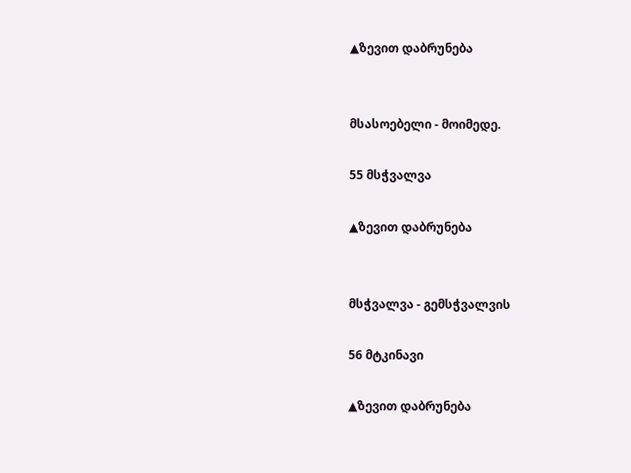▲ზევით დაბრუნება


მსასოებელი - მოიმედე.

55 მსჭვალვა

▲ზევით დაბრუნება


მსჭვალვა - გემსჭვალვის

56 მტკინავი

▲ზევით დაბრუნება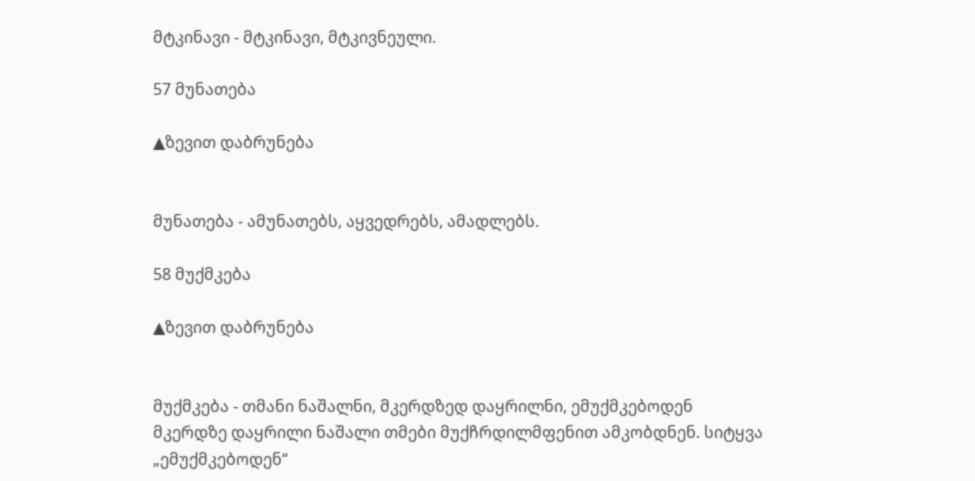მტკინავი - მტკინავი, მტკივნეული.

57 მუნათება

▲ზევით დაბრუნება


მუნათება - ამუნათებს, აყვედრებს, ამადლებს.

58 მუქმკება

▲ზევით დაბრუნება


მუქმკება - თმანი ნაშალნი, მკერდზედ დაყრილნი, ემუქმკებოდენ მკერდზე დაყრილი ნაშალი თმები მუქჩრდილმფენით ამკობდნენ. სიტყვა „ემუქმკებოდენ“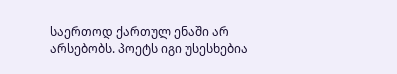საერთოდ ქართულ ენაში არ არსებობს. პოეტს იგი უსესხებია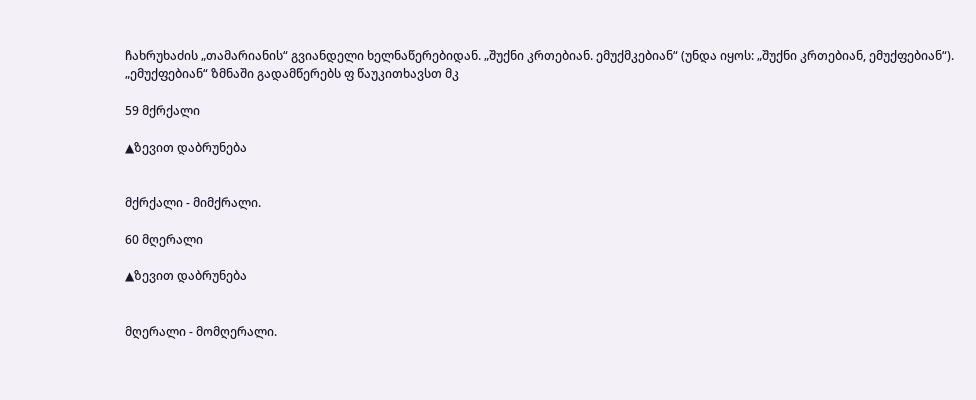ჩახრუხაძის „თამარიანის“ გვიანდელი ხელნაწერებიდან. „შუქნი კრთებიან. ემუქმკებიან“ (უნდა იყოს: „შუქნი კრთებიან, ემუქფებიან“). „ემუქფებიან“ ზმნაში გადამწერებს ფ წაუკითხავსთ მკ

59 მქრქალი

▲ზევით დაბრუნება


მქრქალი - მიმქრალი.

60 მღერალი

▲ზევით დაბრუნება


მღერალი - მომღერალი.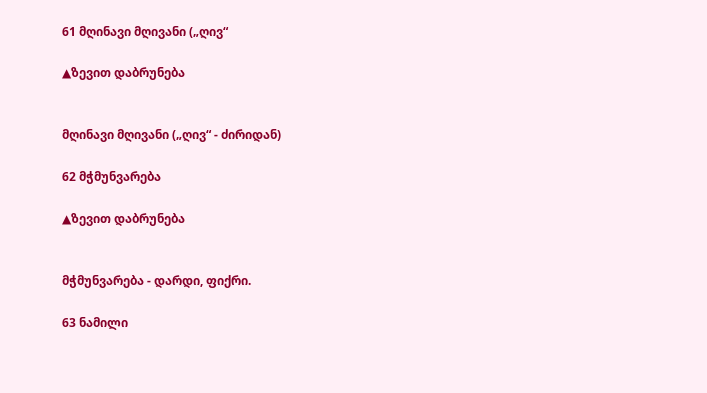61 მღინავი მღივანი („ღივ“

▲ზევით დაბრუნება


მღინავი მღივანი („ღივ“ - ძირიდან)

62 მჭმუნვარება

▲ზევით დაბრუნება


მჭმუნვარება - დარდი, ფიქრი.

63 ნამილი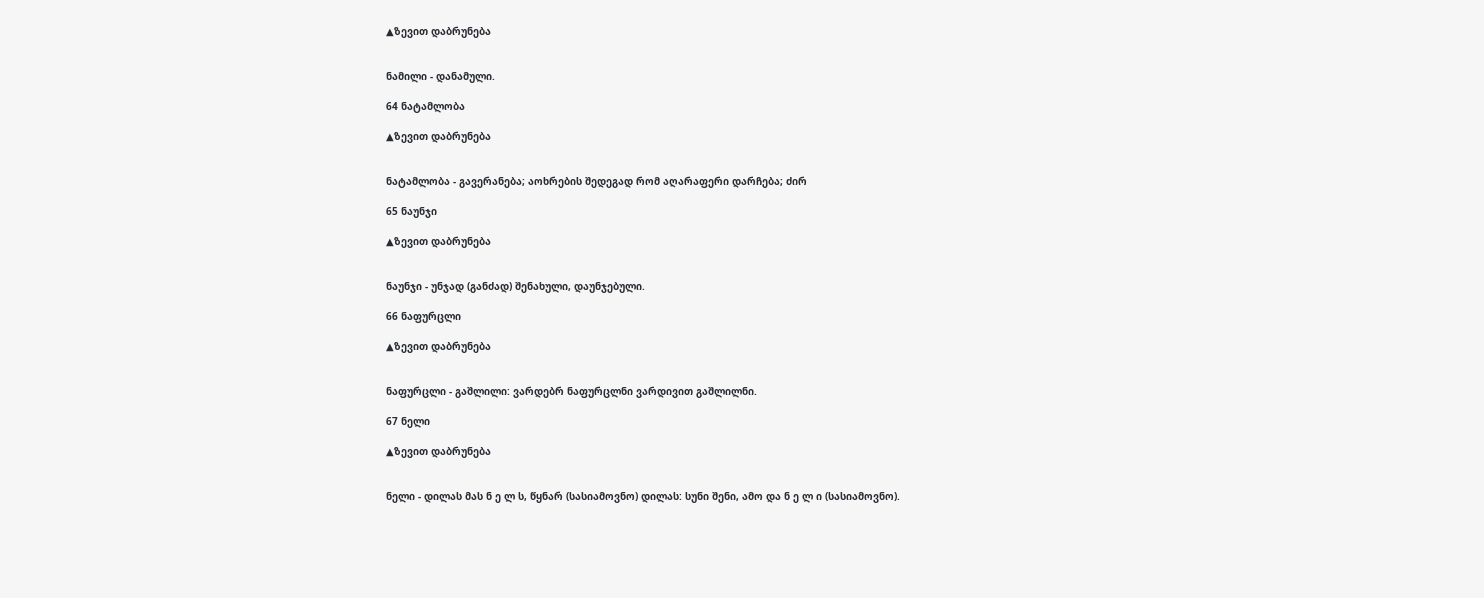▲ზევით დაბრუნება


ნამილი - დანამული.

64 ნატამლობა

▲ზევით დაბრუნება


ნატამლობა - გავერანება; აოხრების შედეგად რომ აღარაფერი დარჩება; ძირ

65 ნაუნჯი

▲ზევით დაბრუნება


ნაუნჯი - უნჯად (განძად) შენახული, დაუნჯებული.

66 ნაფურცლი

▲ზევით დაბრუნება


ნაფურცლი - გაშლილი: ვარდებრ ნაფურცლნი ვარდივით გაშლილნი.

67 ნელი

▲ზევით დაბრუნება


ნელი - დილას მას ნ ე ლ ს, წყნარ (სასიამოვნო) დილას: სუნი შენი, ამო და ნ ე ლ ი (სასიამოვნო).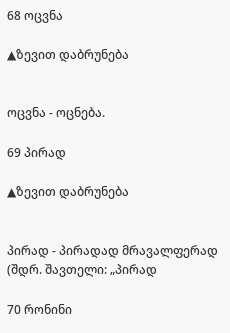68 ოცვნა

▲ზევით დაბრუნება


ოცვნა - ოცნება.

69 პირად

▲ზევით დაბრუნება


პირად - პირადად მრავალფერად (შდრ. შავთელი: „პირად

70 რონინი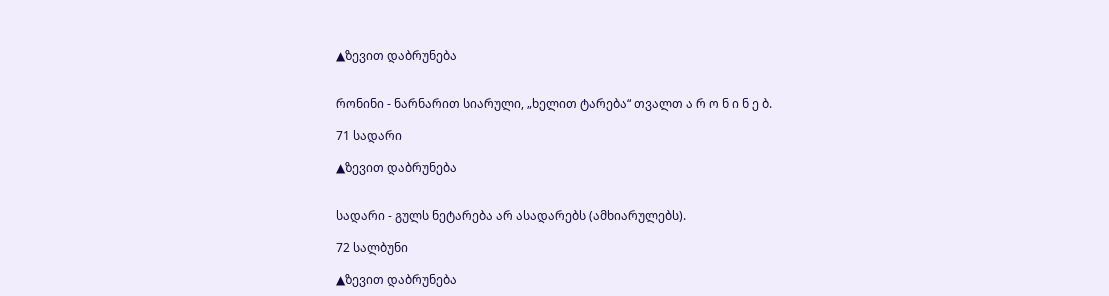▲ზევით დაბრუნება


რონინი - ნარნარით სიარული, „ხელით ტარება“ თვალთ ა რ ო ნ ი ნ ე ბ.

71 სადარი

▲ზევით დაბრუნება


სადარი - გულს ნეტარება არ ასადარებს (ამხიარულებს).

72 სალბუნი

▲ზევით დაბრუნება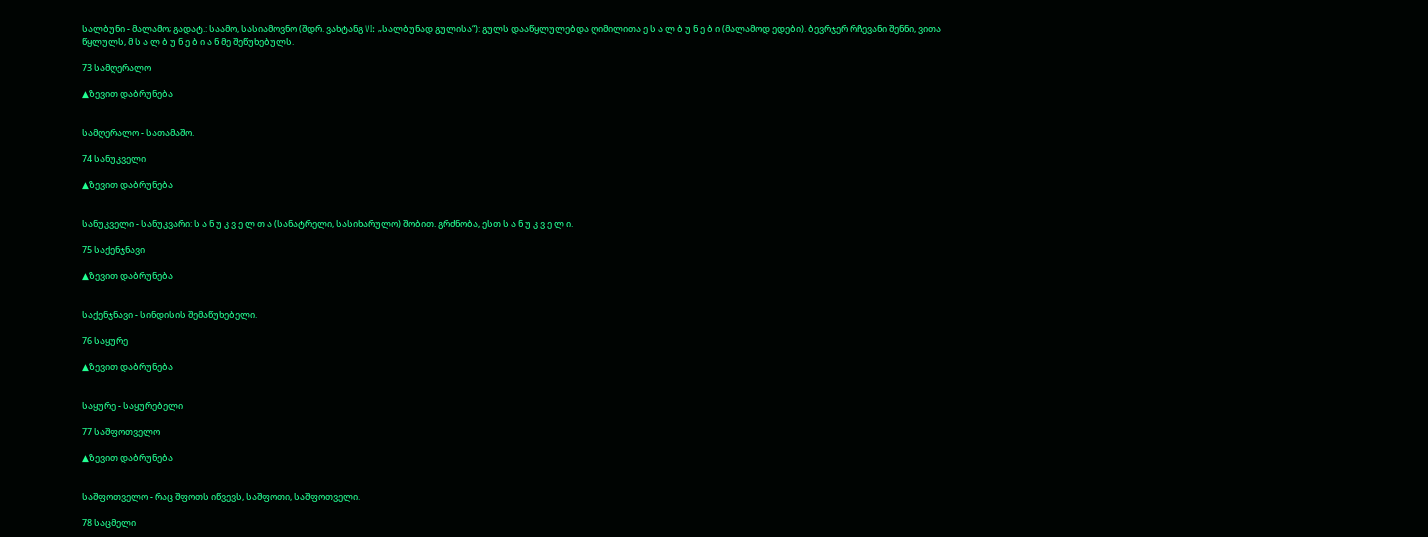სალბუნი - მალამო; გადატ.: საამო, სასიამოვნო (შდრ. ვახტანგ VI: „სალბუნად გულისა“): გულს დააწყლულებდა ღიმილითა ე ს ა ლ ბ უ ნ ე ბ ი (მალამოდ ედები). ბევრჯერ რჩევანი შენნი, ვითა წყლულს, მ ს ა ლ ბ უ ნ ე ბ ი ა ნ მე შეწუხებულს.

73 სამღერალო

▲ზევით დაბრუნება


სამღერალო - სათამაშო.

74 სანუკველი

▲ზევით დაბრუნება


სანუკველი - სანუკვარი: ს ა ნ უ კ ვ ე ლ თ ა (სანატრელი, სასიხარულო) შობით. გრძნობა, ესთ ს ა ნ უ კ ვ ე ლ ი.

75 საქენჯნავი

▲ზევით დაბრუნება


საქენჯნავი - სინდისის შემაწუხებელი.

76 საყურე

▲ზევით დაბრუნება


საყურე - საყურებელი

77 საშფოთველო

▲ზევით დაბრუნება


საშფოთველო - რაც შფოთს იწვევს, საშფოთი, საშფოთველი.

78 საცმელი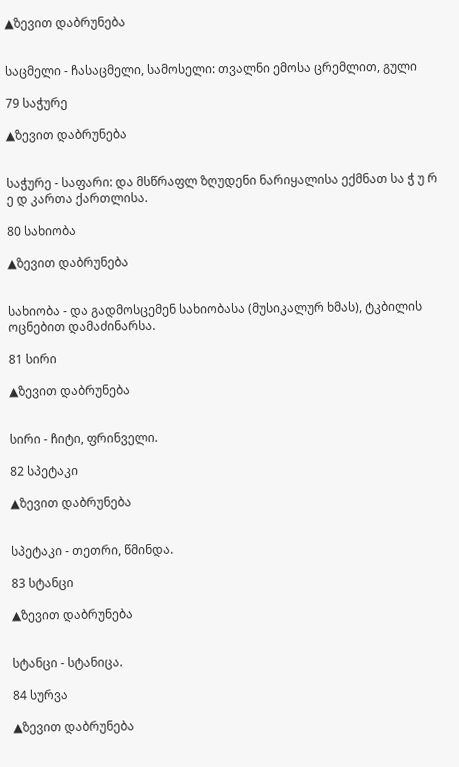▲ზევით დაბრუნება


საცმელი - ჩასაცმელი, სამოსელი: თვალნი ემოსა ცრემლით, გული

79 საჭურე

▲ზევით დაბრუნება


საჭურე - საფარი: და მსწრაფლ ზღუდენი ნარიყალისა ექმნათ სა ჭ უ რ ე დ კართა ქართლისა.

80 სახიობა

▲ზევით დაბრუნება


სახიობა - და გადმოსცემენ სახიობასა (მუსიკალურ ხმას), ტკბილის ოცნებით დამაძინარსა.

81 სირი

▲ზევით დაბრუნება


სირი - ჩიტი, ფრინველი.

82 სპეტაკი

▲ზევით დაბრუნება


სპეტაკი - თეთრი, წმინდა.

83 სტანცი

▲ზევით დაბრუნება


სტანცი - სტანიცა.

84 სურვა

▲ზევით დაბრუნება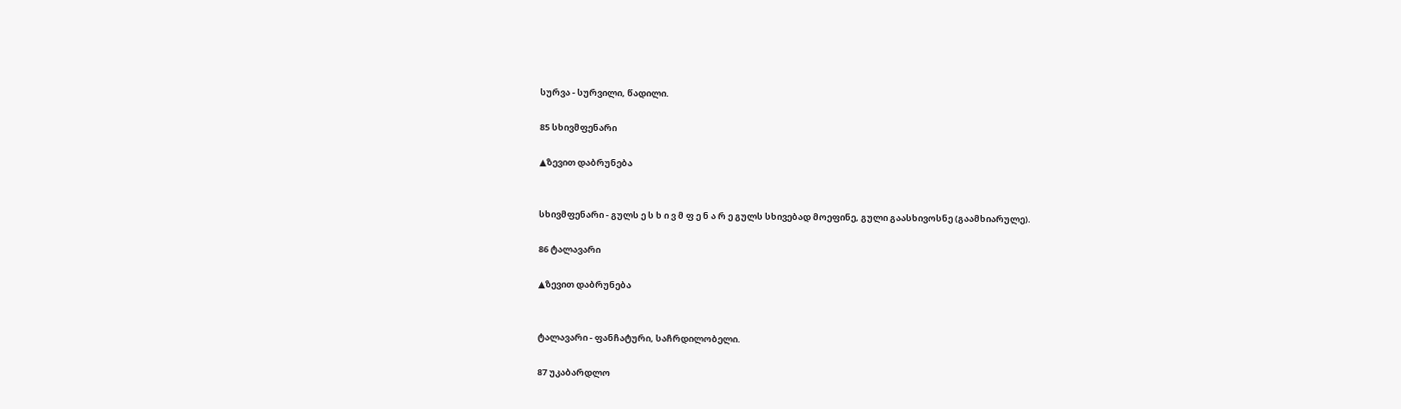სურვა - სურვილი, წადილი.

85 სხივმფენარი

▲ზევით დაბრუნება


სხივმფენარი - გულს ე ს ხ ი ვ მ ფ ე ნ ა რ ე გულს სხივებად მოეფინე, გული გაასხივოსნე (გაამხიარულე).

86 ტალავარი

▲ზევით დაბრუნება


ტალავარი - ფანჩატური, საჩრდილობელი.

87 უკაბარდლო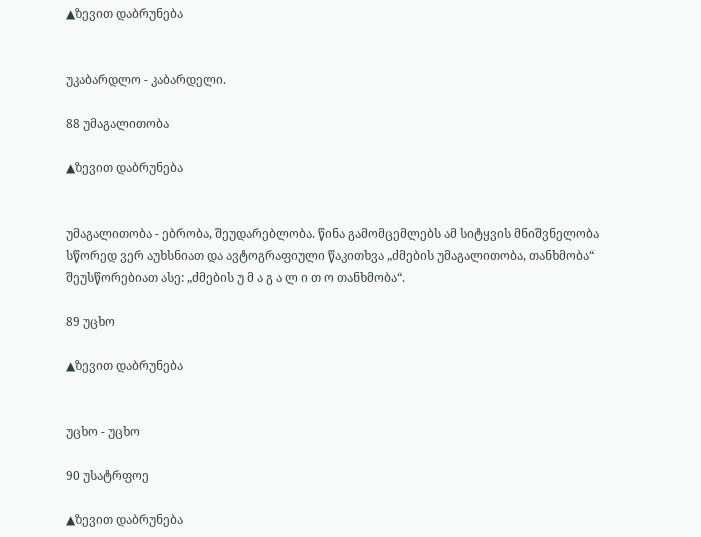▲ზევით დაბრუნება


უკაბარდლო - კაბარდელი.

88 უმაგალითობა

▲ზევით დაბრუნება


უმაგალითობა - ებრობა, შეუდარებლობა. წინა გამომცემლებს ამ სიტყვის მნიშვნელობა სწორედ ვერ აუხსნიათ და ავტოგრაფიული წაკითხვა „ძმების უმაგალითობა, თანხმობა“ შეუსწორებიათ ასე: „ძმების უ მ ა გ ა ლ ი თ ო თანხმობა“.

89 უცხო

▲ზევით დაბრუნება


უცხო - უცხო

90 უსატრფოე

▲ზევით დაბრუნება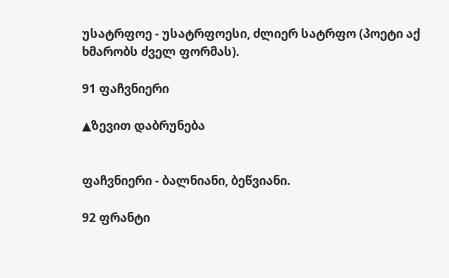უსატრფოე - უსატრფოესი, ძლიერ სატრფო (პოეტი აქ ხმარობს ძველ ფორმას).

91 ფაჩვნიერი

▲ზევით დაბრუნება


ფაჩვნიერი - ბალნიანი, ბეწვიანი.

92 ფრანტი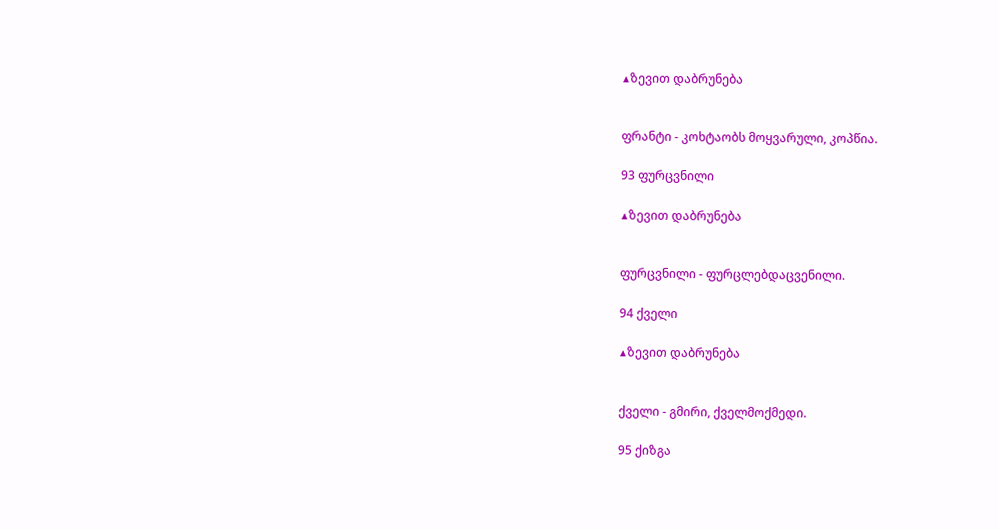▲ზევით დაბრუნება


ფრანტი - კოხტაობს მოყვარული, კოპწია.

93 ფურცვნილი

▲ზევით დაბრუნება


ფურცვნილი - ფურცლებდაცვენილი.

94 ქველი

▲ზევით დაბრუნება


ქველი - გმირი, ქველმოქმედი.

95 ქიზგა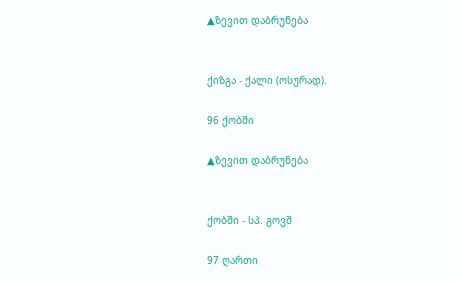▲ზევით დაბრუნება


ქიზგა - ქალი (ოსურად).

96 ქობში

▲ზევით დაბრუნება


ქობში - სპ. გოვშ

97 ღართი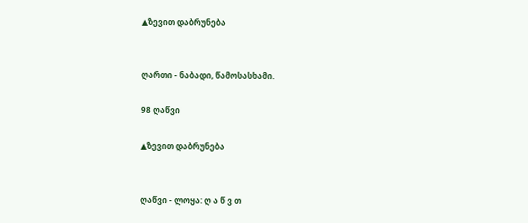▲ზევით დაბრუნება


ღართი - ნაბადი, წამოსასხამი.

98 ღაწვი

▲ზევით დაბრუნება


ღაწვი - ლოყა: ღ ა წ ვ თ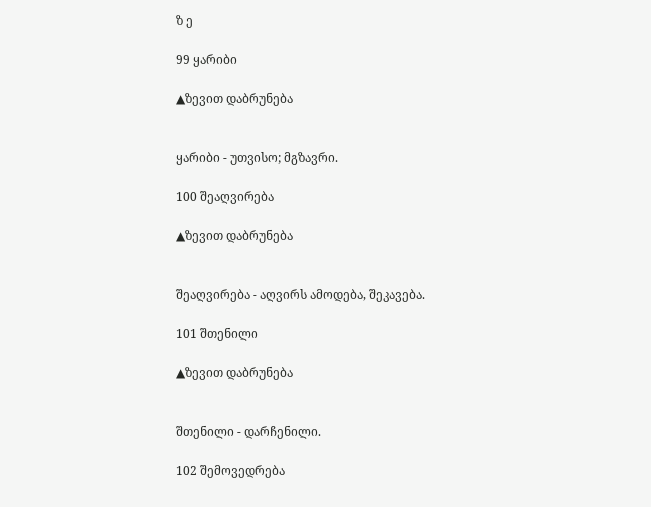ზ ე

99 ყარიბი

▲ზევით დაბრუნება


ყარიბი - უთვისო; მგზავრი.

100 შეაღვირება

▲ზევით დაბრუნება


შეაღვირება - აღვირს ამოდება, შეკავება.

101 შთენილი

▲ზევით დაბრუნება


შთენილი - დარჩენილი.

102 შემოვედრება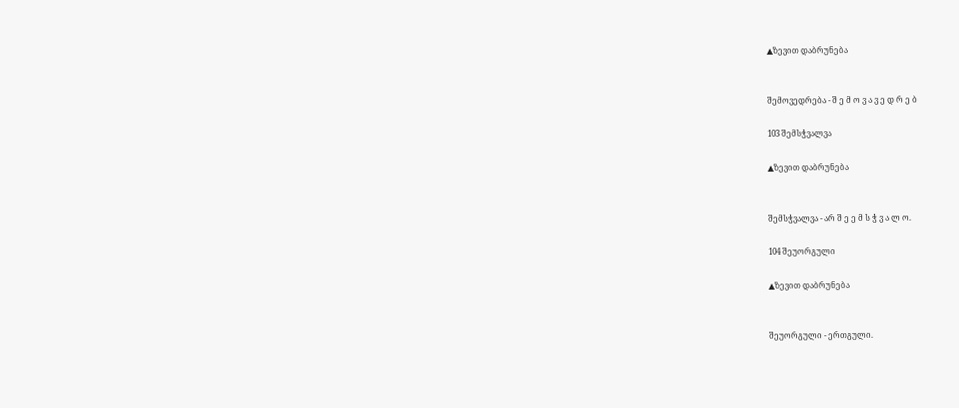▲ზევით დაბრუნება


შემოვედრება - შ ე მ ო ვ ა ვ ე დ რ ე ბ

103 შემსჭვალვა

▲ზევით დაბრუნება


შემსჭვალვა - არ შ ე ე მ ს ჭ ვ ა ლ ო.

104 შეუორგული

▲ზევით დაბრუნება


შეუორგული - ერთგული.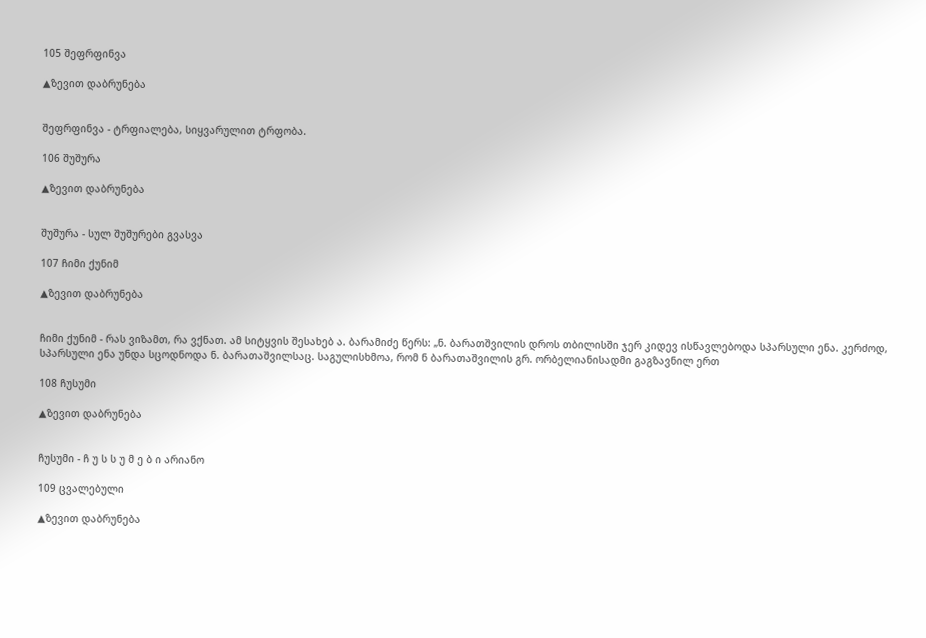105 შეფრფინვა

▲ზევით დაბრუნება


შეფრფინვა - ტრფიალება, სიყვარულით ტრფობა.

106 შუშურა

▲ზევით დაბრუნება


შუშურა - სულ შუშურები გვასვა

107 ჩიმი ქუნიმ

▲ზევით დაბრუნება


ჩიმი ქუნიმ - რას ვიზამთ, რა ვქნათ. ამ სიტყვის შესახებ ა. ბარამიძე წერს: „ნ. ბარათშვილის დროს თბილისში ჯერ კიდევ ისწავლებოდა სპარსული ენა. კერძოდ, სპარსული ენა უნდა სცოდნოდა ნ. ბარათაშვილსაც. საგულისხმოა, რომ ნ ბარათაშვილის გრ. ორბელიანისადმი გაგზავნილ ერთ

108 ჩუსუმი

▲ზევით დაბრუნება


ჩუსუმი - ჩ უ ს ს უ მ ე ბ ი არიანო

109 ცვალებული

▲ზევით დაბრუნება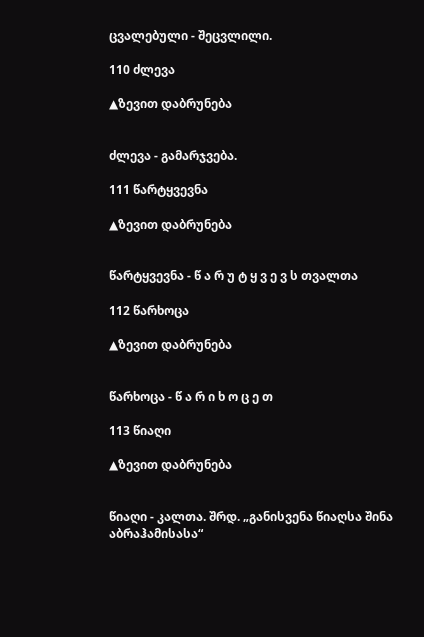ცვალებული - შეცვლილი.

110 ძლევა

▲ზევით დაბრუნება


ძლევა - გამარჯვება.

111 წარტყვევნა

▲ზევით დაბრუნება


წარტყვევნა - წ ა რ უ ტ ყ ვ ე ვ ს თვალთა

112 წარხოცა

▲ზევით დაბრუნება


წარხოცა - წ ა რ ი ხ ო ც ე თ

113 წიაღი

▲ზევით დაბრუნება


წიაღი - კალთა. შრდ. „განისვენა წიაღსა შინა აბრაჰამისასა“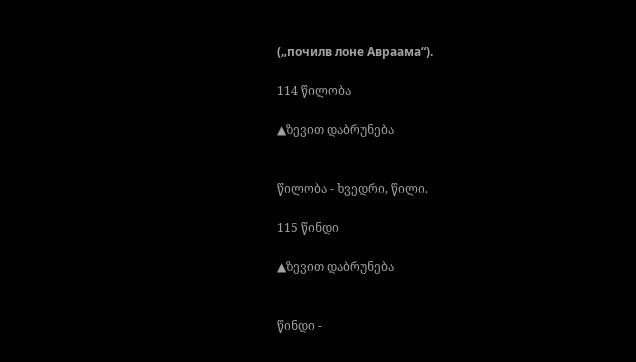(„почилв лоне Авраама“).

114 წილობა

▲ზევით დაბრუნება


წილობა - ხვედრი, წილი.

115 წინდი

▲ზევით დაბრუნება


წინდი -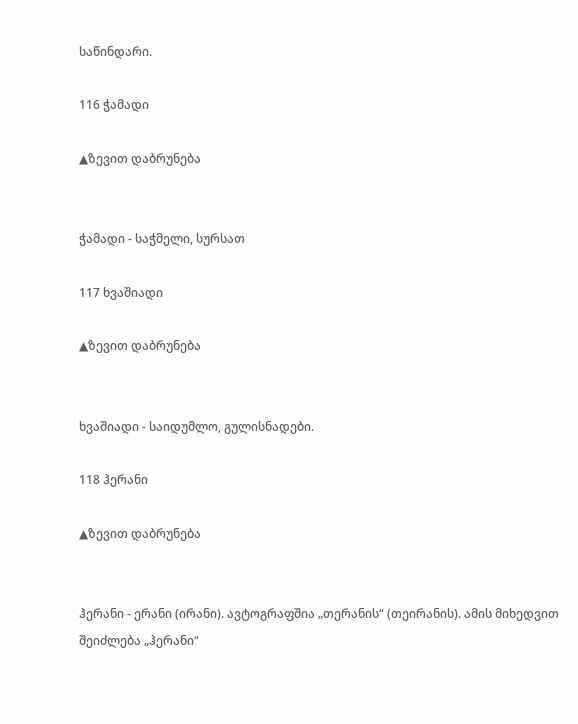საწინდარი.

116 ჭამადი

▲ზევით დაბრუნება


ჭამადი - საჭმელი, სურსათ

117 ხვაშიადი

▲ზევით დაბრუნება


ხვაშიადი - საიდუმლო, გულისნადები.

118 ჰერანი

▲ზევით დაბრუნება


ჰერანი - ერანი (ირანი). ავტოგრაფშია „თერანის“ (თეირანის). ამის მიხედვით შეიძლება „ჰერანი“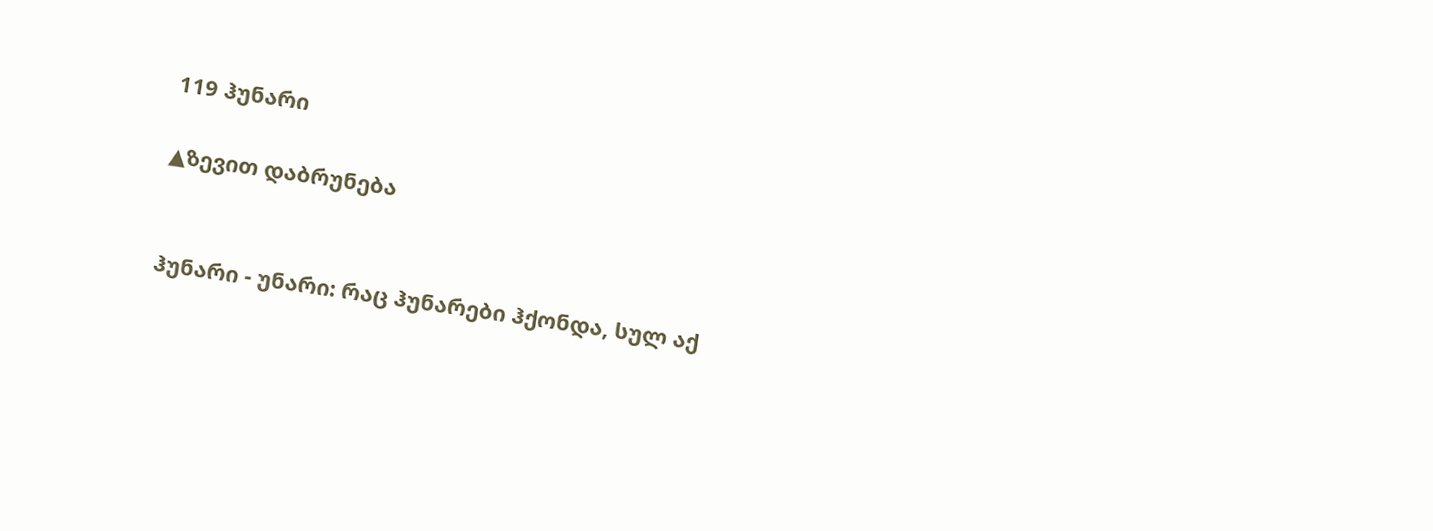119 ჰუნარი

▲ზევით დაბრუნება


ჰუნარი - უნარი: რაც ჰუნარები ჰქონდა, სულ აქ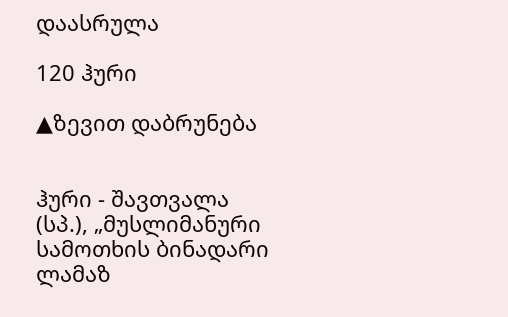დაასრულა

120 ჰური

▲ზევით დაბრუნება


ჰური - შავთვალა (სპ.), „მუსლიმანური სამოთხის ბინადარი ლამაზ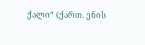ქალი“ (ქართ. ენის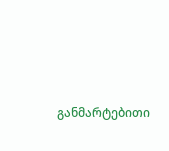განმარტებითი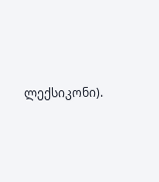ლექსიკონი).